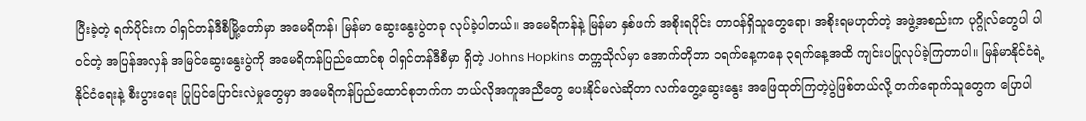ပြီးခဲ့တဲ့ ရက်ပိုင်းက ဝါရှင်တန်ဒီစီမြို့တော်မှာ အမေရိကန်၊ မြန်မာ ဆွေးနွေးပွဲတခု လုပ်ခဲ့ပါတယ်။ အမေရိကန်နဲ့ မြန်မာ နှစ်ဖက် အစိုးရပိုင်း တာဝန်ရှိသူတွေရော၊ အစိုးရမဟုတ်တဲ့ အဖွဲ့အစည်းက ပုဂ္ဂိုလ်တွေပါ ပါဝင်တဲ့ အပြန်အလှန် အမြင်ဆွေးနွေးပွဲကို အမေရိကန်ပြည်ထောင်စု ဝါရှင်တန်ဒီစီမှာ ရှိတဲ့ Johns Hopkins တက္ကသိုလ်မှာ အောက်တိုဘာ ၁ရက်နေ့ကနေ ၃ရက်နေ့အထိ ကျင်းပပြုလုပ်ခဲ့ကြတာပါ။ မြန်မာနိုင်ငံရဲ့ နိုင်ငံရေးနဲ့ စီးပွားရေး ပြုပြင်ပြောင်းလဲမှုတွေမှာ အမေရိကန်ပြည်ထောင်စုဘက်က ဘယ်လိုအကူအညီတွေ ပေးနိုင်မလဲဆိုတာ လက်တွေ့ဆွေးနွေး အဖြေထုတ်ကြတဲ့ပွဲဖြစ်တယ်လို့ တက်ရောက်သူတွေက ပြောပါ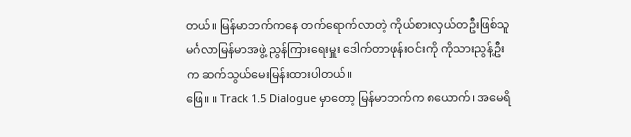တယ်။ မြန်မာဘက်ကနေ တက်ရောက်လာတဲ့ ကိုယ်စားလှယ်တဦးဖြစ်သူ မင်္ဂလာမြန်မာအဖွဲ့ ညွန်ကြားရေးမှူး ဒေါက်တာဖုန်းဝင်းကို ကိုသားညွန့်ဦးက ဆက်သွယ်မေးမြန်းထားပါတယ်။
ဖြေ။ ။ Track 1.5 Dialogue မှာတော့ မြန်မာဘက်က ၈ယောက်၊ အမေရိ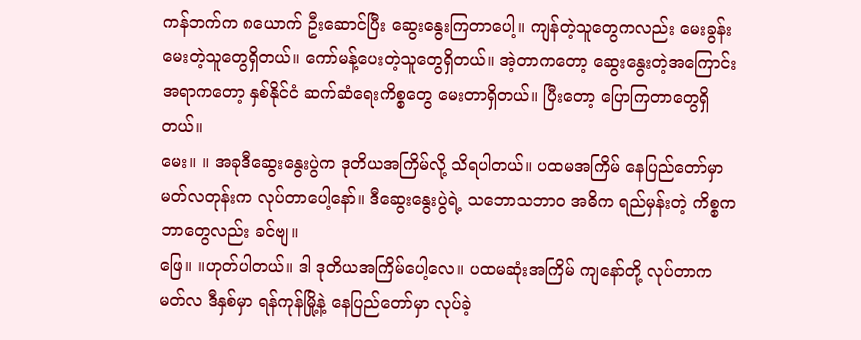ကန်ဘက်က ၈ယောက် ဦးဆောင်ပြီး ဆွေးနွေးကြတာပေါ့။ ကျန်တဲ့သူတွေကလည်း မေးခွန်းမေးတဲ့သူတွေရှိတယ်။ ကော်မန့်ပေးတဲ့သူတွေရှိတယ်။ အဲ့တာကတော့ ဆွေးနွေးတဲ့အကြောင်းအရာကတော့ နှစ်နိုင်ငံ ဆက်ဆံရေးကိစ္စတွေ မေးတာရှိတယ်။ ပြီးတော့ ပြောကြတာတွေရှိတယ်။
မေး။ ။ အခုဒီဆွေးနွေးပွဲက ဒုတိယအကြိမ်လို့ သိရပါတယ်။ ပထမအကြိမ် နေပြည်တော်မှာ မတ်လတုန်းက လုပ်တာပေါ့နော်။ ဒီဆွေးနွေးပွဲရဲ့ သဘောသဘာဝ အဓိက ရည်မှန်းတဲ့ ကိစ္စက ဘာတွေလည်း ခင်ဗျ။
ဖြေ။ ။ဟုတ်ပါတယ်။ ဒါ ဒုတိယအကြိမ်ပေါ့လေ။ ပထမဆုံးအကြိမ် ကျနော်တို့ လုပ်တာက မတ်လ ဒီနှစ်မှာ ရန်ကုန်မြို့နဲ့ နေပြည်တော်မှာ လုပ်ခဲ့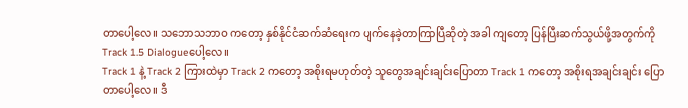တာပေါ့လေ။ သဘောသဘာဝ ကတော့ နှစ်နိုင်ငံဆက်ဆံရေးက ပျက်နေခဲ့တာကြာပြီဆိုတဲ့ အခါ ကျတော့ ပြန်ပြီးဆက်သွယ်ဖို့အတွက်ကို Track 1.5 Dialogueပေါ့လေ။
Track 1 နဲ့ Track 2 ကြားထဲမှာ Track 2 ကတော့ အစိုးရမဟုတ်တဲ့ သူတွေအချင်းချင်းပြောတာ Track 1 ကတော့ အစိုးရအချင်းချင်း ပြောတာပေါ့လေ။ ဒီ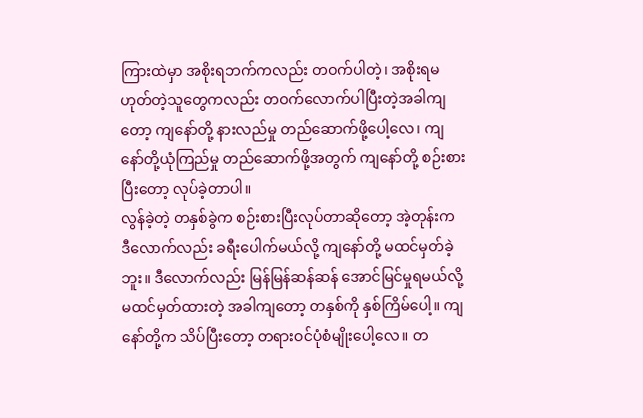ကြားထဲမှာ အစိုးရဘက်ကလည်း တဝက်ပါတဲ့၊ အစိုးရမဟုတ်တဲ့သူတွေကလည်း တဝက်လောက်ပါပြီးတဲ့အခါကျတော့ ကျနော်တို့ နားလည်မှု တည်ဆောက်ဖို့ပေါ့လေ၊ ကျနော်တို့ယုံကြည်မှု တည်ဆောက်ဖို့အတွက် ကျနော်တို့ စဉ်းစားပြီးတော့ လုပ်ခဲ့တာပါ။
လွန်ခဲ့တဲ့ တနှစ်ခွဲက စဉ်းစားပြီးလုပ်တာဆိုတော့ အဲ့တုန်းက ဒီလောက်လည်း ခရီးပေါက်မယ်လို့ ကျနော်တို့ မထင်မှတ်ခဲ့ဘူး။ ဒီလောက်လည်း မြန်မြန်ဆန်ဆန် အောင်မြင်မှုရမယ်လို့ မထင်မှတ်ထားတဲ့ အခါကျတော့ တနှစ်ကို နှစ်ကြိမ်ပေါ့။ ကျနော်တို့က သိပ်ပြီးတော့ တရားဝင်ပုံစံမျိုးပေါ့လေ။ တ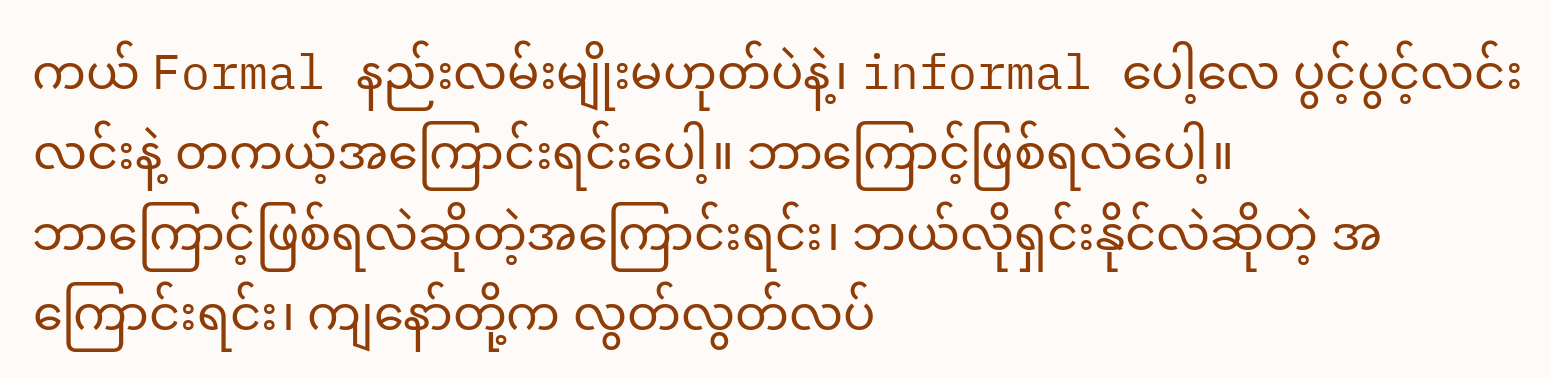ကယ် Formal နည်းလမ်းမျိုးမဟုတ်ပဲနဲ့၊ informal ပေါ့လေ ပွင့်ပွင့်လင်းလင်းနဲ့ တကယ့်အကြောင်းရင်းပေါ့။ ဘာကြောင့်ဖြစ်ရလဲပေါ့။
ဘာကြောင့်ဖြစ်ရလဲဆိုတဲ့အကြောင်းရင်း၊ ဘယ်လိုရှင်းနိုင်လဲဆိုတဲ့ အကြောင်းရင်း၊ ကျနော်တို့က လွတ်လွတ်လပ်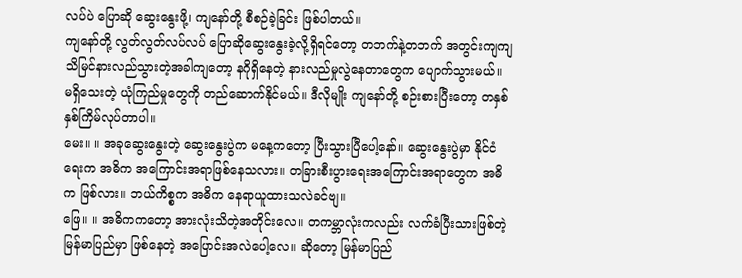လပ်ပဲ ပြောဆို ဆွေးနွေးဖို့၊ ကျနော်တို့ စီစဉ်ခဲ့ခြင်း ဖြစ်ပါတယ်။
ကျနော်တို့ လွတ်လွတ်လပ်လပ် ပြောဆိုဆွေးနွေးခဲ့လို့ရှိရင်တော့ တဘက်နဲ့တဘက် အတွင်းကျကျ သိမြင်နားလည်သွားတဲ့အခါကျတော့ နဂိုရှိနေတဲ့ နားလည်မှုလွဲနေတာတွေက ပျောက်သွားမယ်။ မရှိသေးတဲ့ ယုံကြည်မှုတွေကို တည်ဆောက်နိုင်မယ်။ ဒီလိုမျိုး ကျနော်တို့ စဉ်းစားပြီးတော့ တနှစ် နှစ်ကြိမ်လုပ်တာပါ။
မေး။ ။ အခုဆွေးနွေးတဲ့ ဆွေးနွေးပွဲက မနေ့ကတော့ ပြီးသွားပြီပေါ့နော်။ ဆွေးနွေးပွဲမှာ နိုင်ငံရေးက အဓိက အကြောင်းအရာဖြစ်နေသလား။ တခြားစီးပွားရေးအကြောင်းအရာတွေက အဓိက ဖြစ်လား။ ဘယ်ကိစ္စက အဓိက နေရာယူထားသလဲခင်ဗျ။
ဖြေ။ ။ အဓိကကတော့ အားလုံးသိတဲ့အတိုင်းလေ။ တကမ္ဘာလုံးကလည်း လက်ခံပြီးသားဖြစ်တဲ့ မြန်မာပြည်မှာ ဖြစ်နေတဲ့ အပြောင်းအလဲပေါ့လေ။ ဆိုတော့ မြန်မာပြည်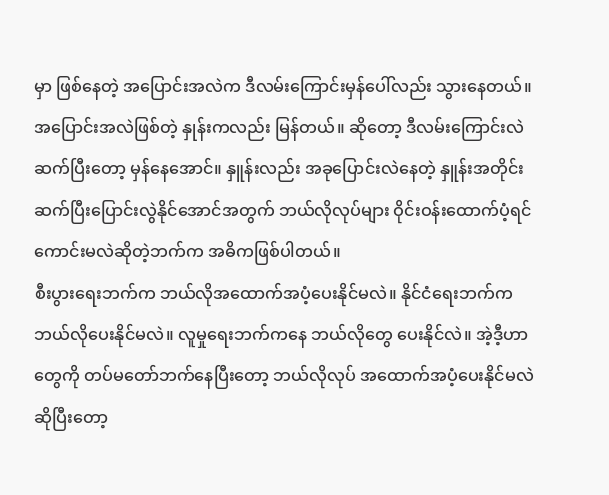မှာ ဖြစ်နေတဲ့ အပြောင်းအလဲက ဒီလမ်းကြောင်းမှန်ပေါ်လည်း သွားနေတယ်။ အပြောင်းအလဲဖြစ်တဲ့ နှုန်းကလည်း မြန်တယ်။ ဆိုတော့ ဒီလမ်းကြောင်းလဲ ဆက်ပြီးတော့ မှန်နေအောင်။ နှူန်းလည်း အခုပြောင်းလဲနေတဲ့ နှူန်းအတိုင်း ဆက်ပြီးပြောင်းလွဲနိုင်အောင်အတွက် ဘယ်လိုလုပ်များ ဝိုင်းဝန်းထောက်ပံ့ရင် ကောင်းမလဲဆိုတဲ့ဘက်က အဓိကဖြစ်ပါတယ်။
စီးပွားရေးဘက်က ဘယ်လိုအထောက်အပံ့ပေးနိုင်မလဲ။ နိုင်ငံရေးဘက်က ဘယ်လိုပေးနိုင်မလဲ။ လူမှုရေးဘက်ကနေ ဘယ်လိုတွေ ပေးနိုင်လဲ။ အဲ့ဒီ့ဟာတွေကို တပ်မတော်ဘက်နေပြီးတော့ ဘယ်လိုလုပ် အထောက်အပံ့ပေးနိုင်မလဲဆိုပြီးတော့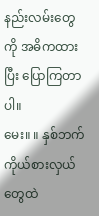နည်းလမ်းတွေကို အဓိကထားပြီး ပြောကြတာပါ။
မေး။ ။ နှစ်ဘက်ကိုယ်စားလှယ်တွေထဲ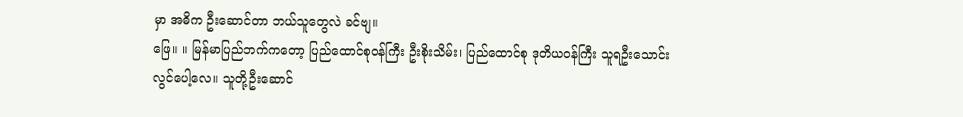မှာ အဓိက ဦးဆောင်တာ ဘယ်သူတွေလဲ ခင်ဗျ။
ဖြေ။ ။ မြန်မာပြည်ဘက်ကတော့ ပြည်ထောင်စုဝန်ကြီး ဦးစိုးသိမ်း၊ ပြည်ထောင်စု ဒုတိယဝန်ကြီး သူရဦးသောင်းလွင်ပေါ့လေ။ သူတို့ဦးဆောင်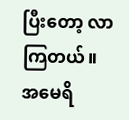ပြီးတော့ လာကြတယ်။ အမေရိ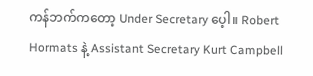ကန်ဘက်ကတော့ Under Secretary ပေ့ါ။ Robert Hormats နဲ့ Assistant Secretary Kurt Campbell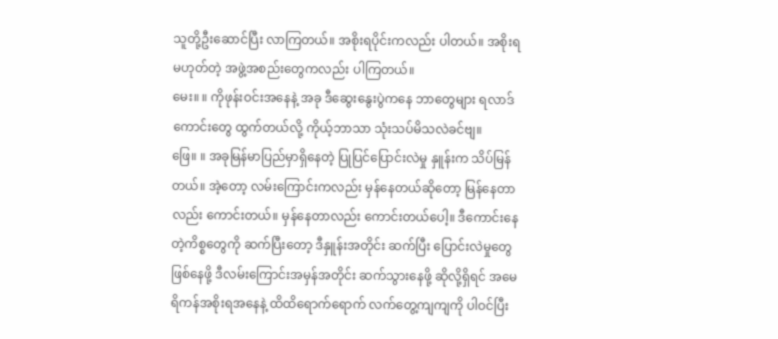သူတို့ဦးဆောင်ပြီး လာကြတယ်။ အစိုးရပိုင်းကလည်း ပါတယ်။ အစိုးရမဟုတ်တဲ့ အဖွဲ့အစည်းတွေကလည်း ပါကြတယ်။
မေး။ ။ ကိုဖုန်းဝင်းအနေနဲ့ အခု ဒီဆွေးနွေးပွဲကနေ ဘာတွေများ ရလာဒ်ကောင်းတွေ ထွက်တယ်လို့ ကိုယ့်ဘာသာ သုံးသပ်မိသလဲခင်ဗျ။
ဖြေ။ ။ အခုမြန်မာပြည်မှာရှိနေတဲ့ ပြုပြင်ပြောင်းလဲမှု နှူန်းက သိပ်မြန်တယ်။ အဲ့တော့ လမ်းကြောင်းကလည်း မှန်နေတယ်ဆိုတော့ မြန်နေတာလည်း ကောင်းတယ်။ မှန်နေတာလည်း ကောင်းတယ်ပေါ့။ ဒီကောင်းနေတဲ့ကိစ္စတွေကို ဆက်ပြီးတော့ ဒီနှူန်းအတိုင်း ဆက်ပြီး ပြောင်းလဲမှုတွေ ဖြစ်နေဖို့ ဒီလမ်းကြောင်းအမှန်အတိုင်း ဆက်သွားနေဖို့ ဆိုလို့ရှိရင် အမေရိကန်အစိုးရအနေနဲ့ ထိထိရောက်ရောက် လက်တွေ့ကျကျကို ပါဝင်ပြီး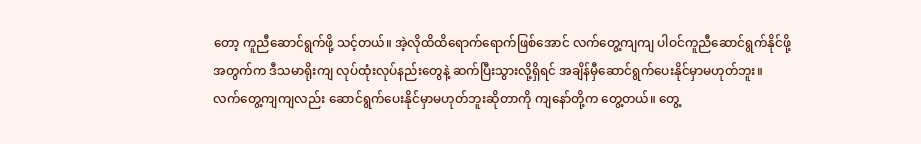တော့ ကူညီဆောင်ရွက်ဖို့ သင့်တယ်။ အဲ့လိုထိထိရောက်ရောက်ဖြစ်အောင် လက်တွေ့ကျကျ ပါဝင်ကူညီဆောင်ရွက်နိုင်ဖို့အတွက်က ဒီသမာရိုးကျ လုပ်ထုံးလုပ်နည်းတွေနဲ့ ဆက်ပြီးသွားလို့ရှိရင် အချိန်မှီဆောင်ရွက်ပေးနိုင်မှာမဟုတ်ဘူး။
လက်တွေ့ကျကျလည်း ဆောင်ရွက်ပေးနိုင်မှာမဟုတ်ဘူးဆိုတာကို ကျနော်တို့က တွေ့တယ်။ တွေ့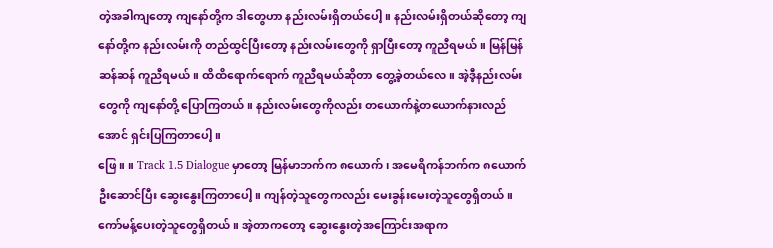တဲ့အခါကျတော့ ကျနော်တို့က ဒါတွေဟာ နည်းလမ်းရှိတယ်ပေါ့။ နည်းလမ်းရှိတယ်ဆိုတော့ ကျနော်တို့က နည်းလမ်းကို တည်ထွင်ပြီးတော့ နည်းလမ်းတွေကို ရှာပြီးတော့ ကူညီရမယ်။ မြန်မြန်ဆန်ဆန် ကူညီရမယ်။ ထိထိရောက်ရောက် ကူညီရမယ်ဆိုတာ တွေ့ခဲ့တယ်လေ။ အဲ့ဒီ့နည်းလမ်းတွေကို ကျနော်တို့ ပြောကြတယ်။ နည်းလမ်းတွေကိုလည်း တယောက်နဲ့တယောက်နားလည်အောင် ရှင်းပြကြတာပေါ့။
ဖြေ။ ။ Track 1.5 Dialogue မှာတော့ မြန်မာဘက်က ၈ယောက်၊ အမေရိကန်ဘက်က ၈ယောက် ဦးဆောင်ပြီး ဆွေးနွေးကြတာပေါ့။ ကျန်တဲ့သူတွေကလည်း မေးခွန်းမေးတဲ့သူတွေရှိတယ်။ ကော်မန့်ပေးတဲ့သူတွေရှိတယ်။ အဲ့တာကတော့ ဆွေးနွေးတဲ့အကြောင်းအရာက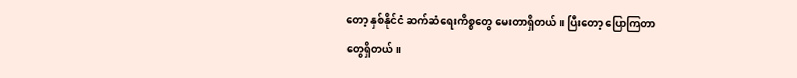တော့ နှစ်နိုင်ငံ ဆက်ဆံရေးကိစ္စတွေ မေးတာရှိတယ်။ ပြီးတော့ ပြောကြတာတွေရှိတယ်။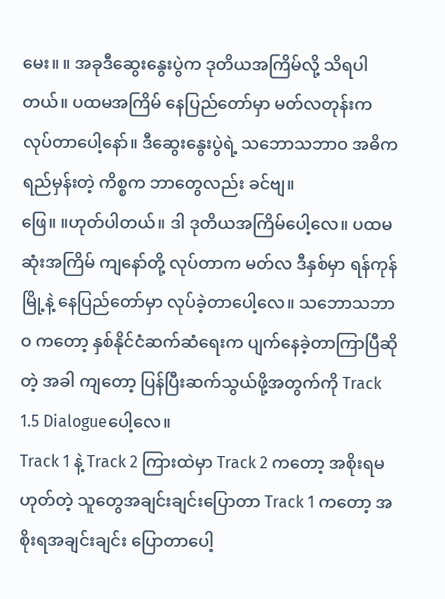မေး။ ။ အခုဒီဆွေးနွေးပွဲက ဒုတိယအကြိမ်လို့ သိရပါတယ်။ ပထမအကြိမ် နေပြည်တော်မှာ မတ်လတုန်းက လုပ်တာပေါ့နော်။ ဒီဆွေးနွေးပွဲရဲ့ သဘောသဘာဝ အဓိက ရည်မှန်းတဲ့ ကိစ္စက ဘာတွေလည်း ခင်ဗျ။
ဖြေ။ ။ဟုတ်ပါတယ်။ ဒါ ဒုတိယအကြိမ်ပေါ့လေ။ ပထမဆုံးအကြိမ် ကျနော်တို့ လုပ်တာက မတ်လ ဒီနှစ်မှာ ရန်ကုန်မြို့နဲ့ နေပြည်တော်မှာ လုပ်ခဲ့တာပေါ့လေ။ သဘောသဘာဝ ကတော့ နှစ်နိုင်ငံဆက်ဆံရေးက ပျက်နေခဲ့တာကြာပြီဆိုတဲ့ အခါ ကျတော့ ပြန်ပြီးဆက်သွယ်ဖို့အတွက်ကို Track 1.5 Dialogueပေါ့လေ။
Track 1 နဲ့ Track 2 ကြားထဲမှာ Track 2 ကတော့ အစိုးရမဟုတ်တဲ့ သူတွေအချင်းချင်းပြောတာ Track 1 ကတော့ အစိုးရအချင်းချင်း ပြောတာပေါ့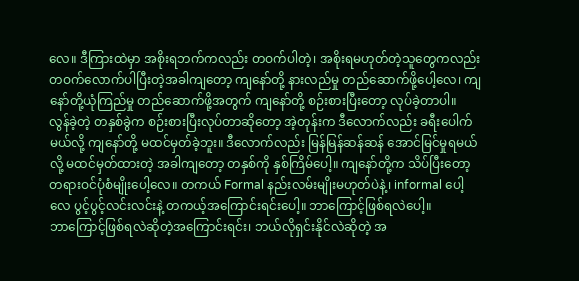လေ။ ဒီကြားထဲမှာ အစိုးရဘက်ကလည်း တဝက်ပါတဲ့၊ အစိုးရမဟုတ်တဲ့သူတွေကလည်း တဝက်လောက်ပါပြီးတဲ့အခါကျတော့ ကျနော်တို့ နားလည်မှု တည်ဆောက်ဖို့ပေါ့လေ၊ ကျနော်တို့ယုံကြည်မှု တည်ဆောက်ဖို့အတွက် ကျနော်တို့ စဉ်းစားပြီးတော့ လုပ်ခဲ့တာပါ။
လွန်ခဲ့တဲ့ တနှစ်ခွဲက စဉ်းစားပြီးလုပ်တာဆိုတော့ အဲ့တုန်းက ဒီလောက်လည်း ခရီးပေါက်မယ်လို့ ကျနော်တို့ မထင်မှတ်ခဲ့ဘူး။ ဒီလောက်လည်း မြန်မြန်ဆန်ဆန် အောင်မြင်မှုရမယ်လို့ မထင်မှတ်ထားတဲ့ အခါကျတော့ တနှစ်ကို နှစ်ကြိမ်ပေါ့။ ကျနော်တို့က သိပ်ပြီးတော့ တရားဝင်ပုံစံမျိုးပေါ့လေ။ တကယ် Formal နည်းလမ်းမျိုးမဟုတ်ပဲနဲ့၊ informal ပေါ့လေ ပွင့်ပွင့်လင်းလင်းနဲ့ တကယ့်အကြောင်းရင်းပေါ့။ ဘာကြောင့်ဖြစ်ရလဲပေါ့။
ဘာကြောင့်ဖြစ်ရလဲဆိုတဲ့အကြောင်းရင်း၊ ဘယ်လိုရှင်းနိုင်လဲဆိုတဲ့ အ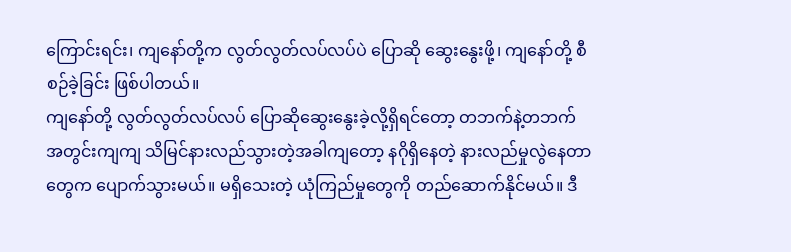ကြောင်းရင်း၊ ကျနော်တို့က လွတ်လွတ်လပ်လပ်ပဲ ပြောဆို ဆွေးနွေးဖို့၊ ကျနော်တို့ စီစဉ်ခဲ့ခြင်း ဖြစ်ပါတယ်။
ကျနော်တို့ လွတ်လွတ်လပ်လပ် ပြောဆိုဆွေးနွေးခဲ့လို့ရှိရင်တော့ တဘက်နဲ့တဘက် အတွင်းကျကျ သိမြင်နားလည်သွားတဲ့အခါကျတော့ နဂိုရှိနေတဲ့ နားလည်မှုလွဲနေတာတွေက ပျောက်သွားမယ်။ မရှိသေးတဲ့ ယုံကြည်မှုတွေကို တည်ဆောက်နိုင်မယ်။ ဒီ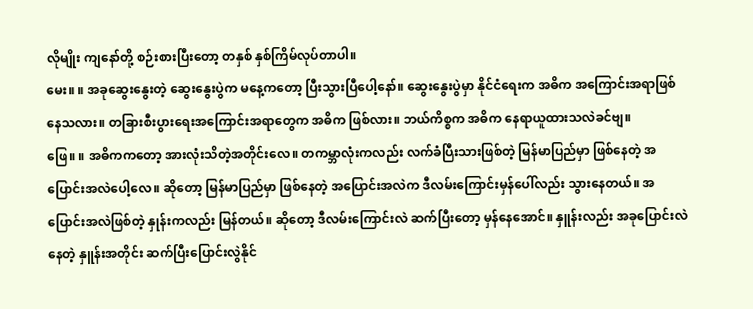လိုမျိုး ကျနော်တို့ စဉ်းစားပြီးတော့ တနှစ် နှစ်ကြိမ်လုပ်တာပါ။
မေး။ ။ အခုဆွေးနွေးတဲ့ ဆွေးနွေးပွဲက မနေ့ကတော့ ပြီးသွားပြီပေါ့နော်။ ဆွေးနွေးပွဲမှာ နိုင်ငံရေးက အဓိက အကြောင်းအရာဖြစ်နေသလား။ တခြားစီးပွားရေးအကြောင်းအရာတွေက အဓိက ဖြစ်လား။ ဘယ်ကိစ္စက အဓိက နေရာယူထားသလဲခင်ဗျ။
ဖြေ။ ။ အဓိကကတော့ အားလုံးသိတဲ့အတိုင်းလေ။ တကမ္ဘာလုံးကလည်း လက်ခံပြီးသားဖြစ်တဲ့ မြန်မာပြည်မှာ ဖြစ်နေတဲ့ အပြောင်းအလဲပေါ့လေ။ ဆိုတော့ မြန်မာပြည်မှာ ဖြစ်နေတဲ့ အပြောင်းအလဲက ဒီလမ်းကြောင်းမှန်ပေါ်လည်း သွားနေတယ်။ အပြောင်းအလဲဖြစ်တဲ့ နှုန်းကလည်း မြန်တယ်။ ဆိုတော့ ဒီလမ်းကြောင်းလဲ ဆက်ပြီးတော့ မှန်နေအောင်။ နှူန်းလည်း အခုပြောင်းလဲနေတဲ့ နှူန်းအတိုင်း ဆက်ပြီးပြောင်းလွဲနိုင်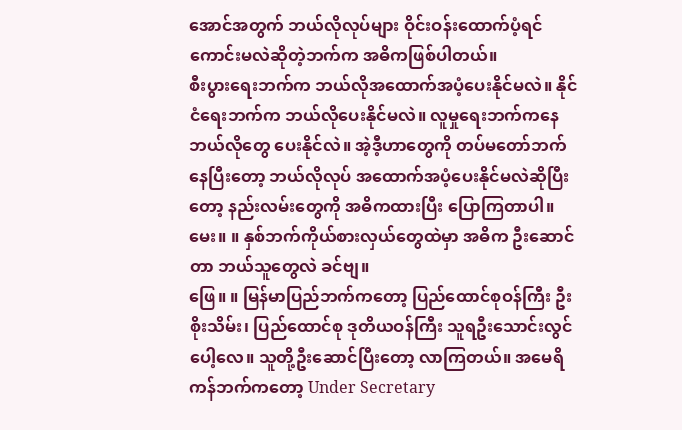အောင်အတွက် ဘယ်လိုလုပ်များ ဝိုင်းဝန်းထောက်ပံ့ရင် ကောင်းမလဲဆိုတဲ့ဘက်က အဓိကဖြစ်ပါတယ်။
စီးပွားရေးဘက်က ဘယ်လိုအထောက်အပံ့ပေးနိုင်မလဲ။ နိုင်ငံရေးဘက်က ဘယ်လိုပေးနိုင်မလဲ။ လူမှုရေးဘက်ကနေ ဘယ်လိုတွေ ပေးနိုင်လဲ။ အဲ့ဒီ့ဟာတွေကို တပ်မတော်ဘက်နေပြီးတော့ ဘယ်လိုလုပ် အထောက်အပံ့ပေးနိုင်မလဲဆိုပြီးတော့ နည်းလမ်းတွေကို အဓိကထားပြီး ပြောကြတာပါ။
မေး။ ။ နှစ်ဘက်ကိုယ်စားလှယ်တွေထဲမှာ အဓိက ဦးဆောင်တာ ဘယ်သူတွေလဲ ခင်ဗျ။
ဖြေ။ ။ မြန်မာပြည်ဘက်ကတော့ ပြည်ထောင်စုဝန်ကြီး ဦးစိုးသိမ်း၊ ပြည်ထောင်စု ဒုတိယဝန်ကြီး သူရဦးသောင်းလွင်ပေါ့လေ။ သူတို့ဦးဆောင်ပြီးတော့ လာကြတယ်။ အမေရိကန်ဘက်ကတော့ Under Secretary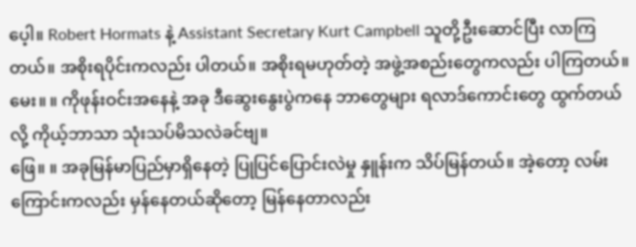ပေ့ါ။ Robert Hormats နဲ့ Assistant Secretary Kurt Campbell သူတို့ဦးဆောင်ပြီး လာကြတယ်။ အစိုးရပိုင်းကလည်း ပါတယ်။ အစိုးရမဟုတ်တဲ့ အဖွဲ့အစည်းတွေကလည်း ပါကြတယ်။
မေး။ ။ ကိုဖုန်းဝင်းအနေနဲ့ အခု ဒီဆွေးနွေးပွဲကနေ ဘာတွေများ ရလာဒ်ကောင်းတွေ ထွက်တယ်လို့ ကိုယ့်ဘာသာ သုံးသပ်မိသလဲခင်ဗျ။
ဖြေ။ ။ အခုမြန်မာပြည်မှာရှိနေတဲ့ ပြုပြင်ပြောင်းလဲမှု နှူန်းက သိပ်မြန်တယ်။ အဲ့တော့ လမ်းကြောင်းကလည်း မှန်နေတယ်ဆိုတော့ မြန်နေတာလည်း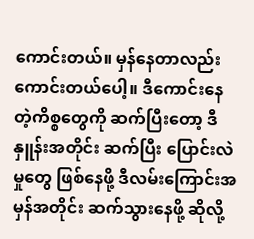ကောင်းတယ်။ မှန်နေတာလည်း ကောင်းတယ်ပေါ့။ ဒီကောင်းနေတဲ့ကိစ္စတွေကို ဆက်ပြီးတော့ ဒီနှူန်းအတိုင်း ဆက်ပြီး ပြောင်းလဲမှုတွေ ဖြစ်နေဖို့ ဒီလမ်းကြောင်းအမှန်အတိုင်း ဆက်သွားနေဖို့ ဆိုလို့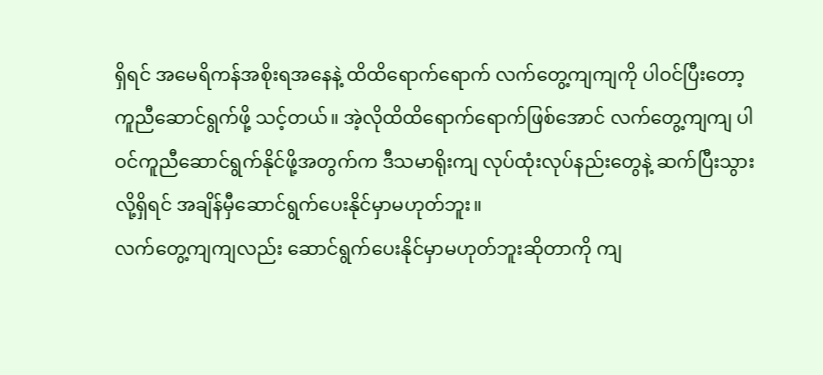ရှိရင် အမေရိကန်အစိုးရအနေနဲ့ ထိထိရောက်ရောက် လက်တွေ့ကျကျကို ပါဝင်ပြီးတော့ ကူညီဆောင်ရွက်ဖို့ သင့်တယ်။ အဲ့လိုထိထိရောက်ရောက်ဖြစ်အောင် လက်တွေ့ကျကျ ပါဝင်ကူညီဆောင်ရွက်နိုင်ဖို့အတွက်က ဒီသမာရိုးကျ လုပ်ထုံးလုပ်နည်းတွေနဲ့ ဆက်ပြီးသွားလို့ရှိရင် အချိန်မှီဆောင်ရွက်ပေးနိုင်မှာမဟုတ်ဘူး။
လက်တွေ့ကျကျလည်း ဆောင်ရွက်ပေးနိုင်မှာမဟုတ်ဘူးဆိုတာကို ကျ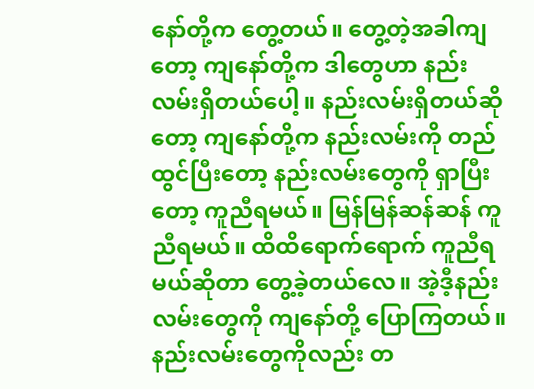နော်တို့က တွေ့တယ်။ တွေ့တဲ့အခါကျတော့ ကျနော်တို့က ဒါတွေဟာ နည်းလမ်းရှိတယ်ပေါ့။ နည်းလမ်းရှိတယ်ဆိုတော့ ကျနော်တို့က နည်းလမ်းကို တည်ထွင်ပြီးတော့ နည်းလမ်းတွေကို ရှာပြီးတော့ ကူညီရမယ်။ မြန်မြန်ဆန်ဆန် ကူညီရမယ်။ ထိထိရောက်ရောက် ကူညီရမယ်ဆိုတာ တွေ့ခဲ့တယ်လေ။ အဲ့ဒီ့နည်းလမ်းတွေကို ကျနော်တို့ ပြောကြတယ်။ နည်းလမ်းတွေကိုလည်း တ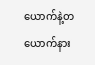ယောက်နဲ့တယောက်နား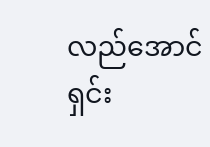လည်အောင် ရှင်း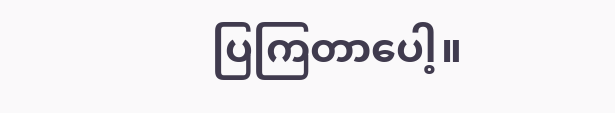ပြကြတာပေါ့။